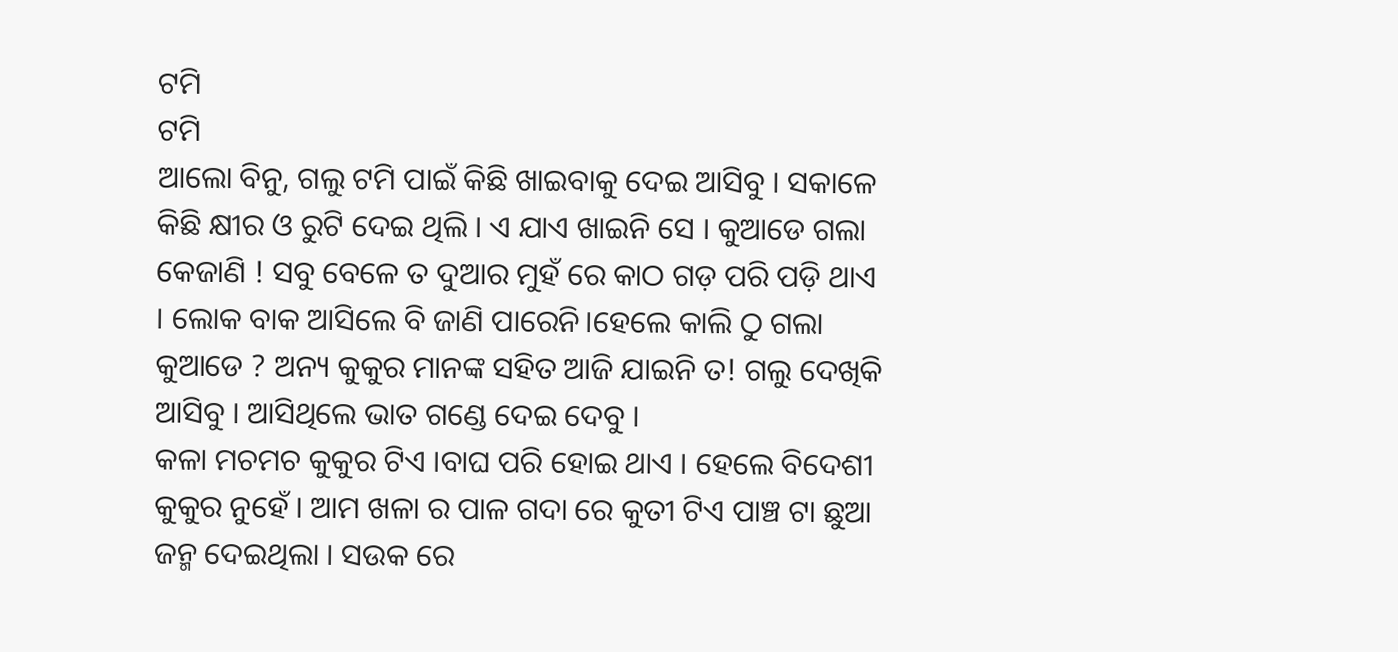ଟମି
ଟମି
ଆଲୋ ବିନୁ, ଗଲୁ ଟମି ପାଇଁ କିଛି ଖାଇବାକୁ ଦେଇ ଆସିବୁ । ସକାଳେ କିଛି କ୍ଷୀର ଓ ରୁଟି ଦେଇ ଥିଲି । ଏ ଯାଏ ଖାଇନି ସେ । କୁଆଡେ ଗଲା କେଜାଣି ! ସବୁ ବେଳେ ତ ଦୁଆର ମୁହଁ ରେ କାଠ ଗଡ଼ ପରି ପଡ଼ି ଥାଏ । ଲୋକ ବାକ ଆସିଲେ ବି ଜାଣି ପାରେନି।ହେଲେ କାଲି ଠୁ ଗଲା କୁଆଡେ ? ଅନ୍ୟ କୁକୁର ମାନଙ୍କ ସହିତ ଆଜି ଯାଇନି ତ! ଗଲୁ ଦେଖିକି ଆସିବୁ । ଆସିଥିଲେ ଭାତ ଗଣ୍ଡେ ଦେଇ ଦେବୁ ।
କଳା ମଚମଚ କୁକୁର ଟିଏ ।ବାଘ ପରି ହୋଇ ଥାଏ । ହେଲେ ବିଦେଶୀ କୁକୁର ନୁହେଁ । ଆମ ଖଳା ର ପାଳ ଗଦା ରେ କୁତୀ ଟିଏ ପାଞ୍ଚ ଟା ଛୁଆ ଜନ୍ମ ଦେଇଥିଲା । ସଉକ ରେ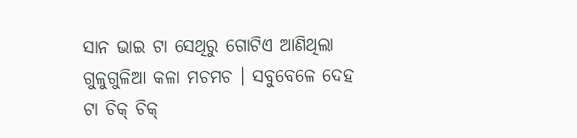ସାନ ଭାଇ ଟା ସେଥିରୁ ଗୋଟିଏ ଆଣିଥିଲା ଗୁଳୁଗୁଳିଆ କଳା ମଚମଚ । ସବୁବେଳେ ଦେହ ଟା ଚିକ୍ ଚିକ୍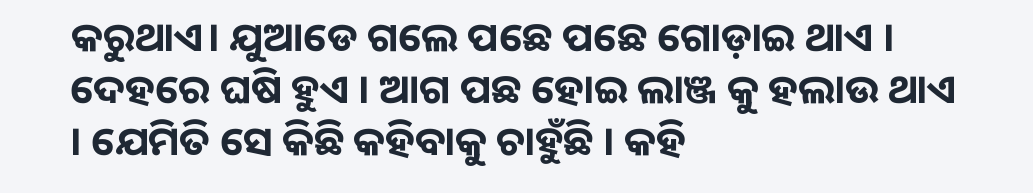କରୁଥାଏ। ଯୁଆଡେ ଗଲେ ପଛେ ପଛେ ଗୋଡ଼ାଇ ଥାଏ । ଦେହରେ ଘଷି ହୁଏ । ଆଗ ପଛ ହୋଇ ଲାଞ୍ଜ କୁ ହଲାଉ ଥାଏ । ଯେମିତି ସେ କିଛି କହିବାକୁ ଚାହୁଁଛି । କହି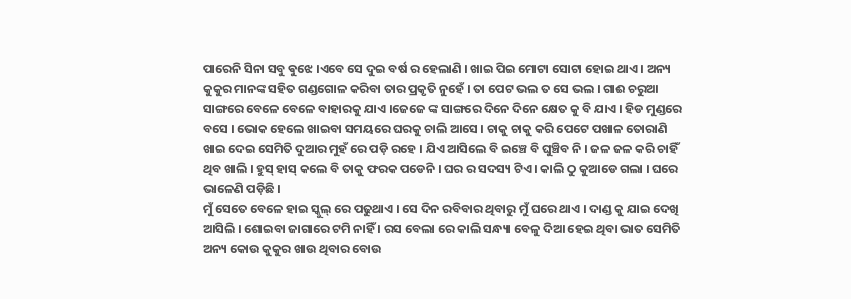ପାରେନି ସିନା ସବୁ ଵୁଝେ ।ଏବେ ସେ ଦୁଇ ବର୍ଷ ର ହେଲାଣି । ଖାଇ ପିଇ ମୋଟା ସୋଟା ହୋଇ ଥାଏ । ଅନ୍ୟ କୁକୁର ମାନଙ୍କ ସହିତ ଗଣ୍ଡଗୋଳ କରିବା ତାର ପ୍ରକୃତି ନୁହେଁ । ତା ପେଟ ଭଲ ତ ସେ ଭଲ । ଗାଈ ଚରୁଆ ସାଙ୍ଗରେ ବେଳେ ବେଳେ ବାହାରକୁ ଯାଏ ।ଜେଜେ ଙ୍କ ସାଙ୍ଗରେ ଦିନେ ଦିନେ କ୍ଷେତ କୁ ବି ଯାଏ । ହିଡ ମୁଣ୍ଡରେ ବସେ । ଭୋକ ହେଲେ ଖାଇବା ସମୟରେ ଘରକୁ ଚାଲି ଆସେ । ଚାକୁ ଚାକୁ କରି ପେଟେ ପଖାଳ ତୋରାଣି ଖାଇ ଦେଇ ସେମିତି ଦୁଆର ମୁହଁ ରେ ପଡ଼ି ରହେ । ଯିଏ ଆସିଲେ ବି ଇଞ୍ଚେ ବି ଘୁଞ୍ଚିବ ନି । ଜଳ ଜଳ କରି ଚାହିଁ ଥିବ ଖାଲି । ହୁସ୍ ହାସ୍ କଲେ ବି ତାକୁ ଫରକ ପଡେନି । ଘର ର ସଦସ୍ୟ ଟିଏ । କାଲି ଠୁ କୁଆଡେ ଗଲା । ଘରେ ଭାଳେଣି ପଡ଼ିଛି ।
ମୁଁ ସେତେ ବେଳେ ହାଇ ସ୍କୁଲ୍ ରେ ପଢୁଥାଏ । ସେ ଦିନ ରବିବାର ଥିବାରୁ ମୁଁ ଘରେ ଥାଏ । ଦାଣ୍ଡ କୁ ଯାଇ ଦେଖି ଆସିଲି । ଶୋଇବା ଜାଗାରେ ଟମି ନାହିଁ । ରସ ବେଲା ରେ କାଲି ସନ୍ଧ୍ୟା ବେଳୁ ଦିଆ ହେଇ ଥିବା ଭାତ ସେମିତି ଅନ୍ୟ କୋଉ କୁକୁର ଖାଉ ଥିବାର ବୋଉ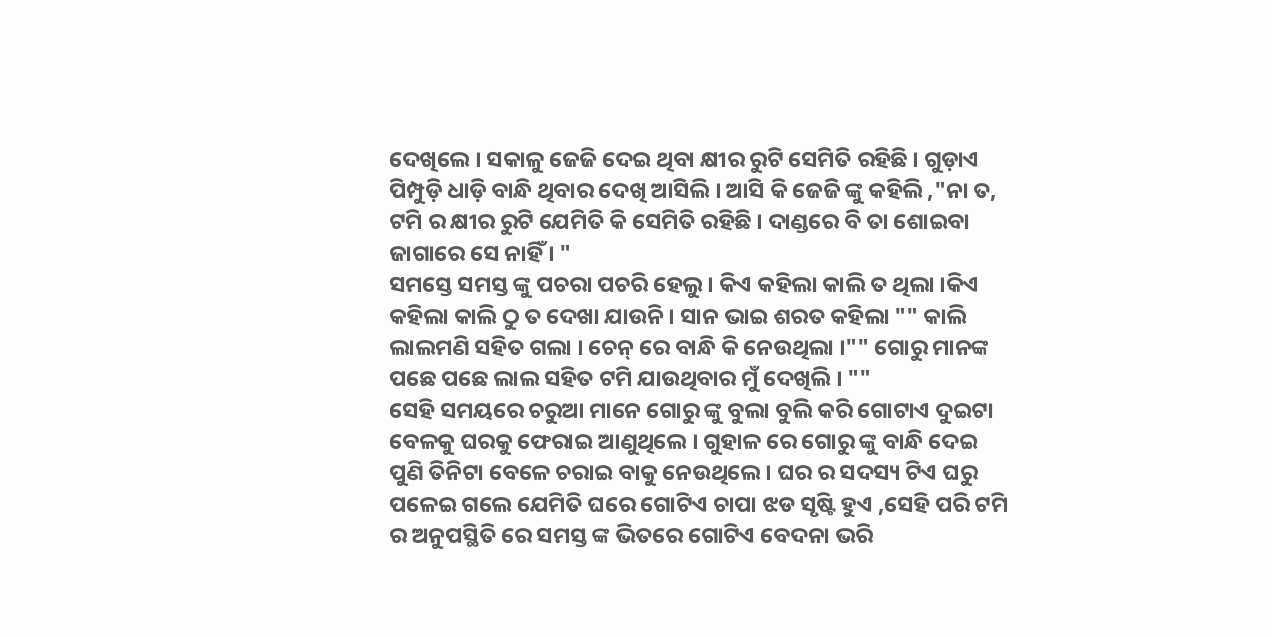ଦେଖିଲେ । ସକାଳୁ ଜେଜି ଦେଇ ଥିବା କ୍ଷୀର ରୁଟି ସେମିତି ରହିଛି । ଗୁଡ଼ାଏ ପିମ୍ପୁଡ଼ି ଧାଡ଼ି ବାନ୍ଧି ଥିବାର ଦେଖି ଆସିଲି । ଆସି କି ଜେଜି ଙ୍କୁ କହିଲି ,"ନା ତ, ଟମି ର କ୍ଷୀର ରୁଟି ଯେମିତି କି ସେମିତି ରହିଛି । ଦାଣ୍ଡରେ ବି ତା ଶୋଇବା ଜାଗାରେ ସେ ନାହିଁ । "
ସମସ୍ତେ ସମସ୍ତ ଙ୍କୁ ପଚରା ପଚରି ହେଲୁ । କିଏ କହିଲା କାଲି ତ ଥିଲା ।କିଏ କହିଲା କାଲି ଠୁ ତ ଦେଖା ଯାଉନି । ସାନ ଭାଇ ଶରତ କହିଲା "" କାଲି ଲାଲମଣି ସହିତ ଗଲା । ଚେନ୍ ରେ ବାନ୍ଧି କି ନେଉଥିଲା ।"" ଗୋରୁ ମାନଙ୍କ ପଛେ ପଛେ ଲାଲ ସହିତ ଟମି ଯାଉଥିବାର ମୁଁ ଦେଖିଲି । ""
ସେହି ସମୟରେ ଚରୁଆ ମାନେ ଗୋରୁ ଙ୍କୁ ବୁଲା ବୁଲି କରି ଗୋଟାଏ ଦୁଇଟା ବେଳକୁ ଘରକୁ ଫେରାଇ ଆଣୁଥିଲେ । ଗୁହାଳ ରେ ଗୋରୁ ଙ୍କୁ ବାନ୍ଧି ଦେଇ ପୁଣି ତିନିଟା ବେଳେ ଚରାଇ ବାକୁ ନେଉଥିଲେ । ଘର ର ସଦସ୍ୟ ଟିଏ ଘରୁ ପଳେଇ ଗଲେ ଯେମିତି ଘରେ ଗୋଟିଏ ଚାପା ଝଡ ସୃଷ୍ଟି ହୁଏ ,ସେହି ପରି ଟମି ର ଅନୁପସ୍ଥିତି ରେ ସମସ୍ତ ଙ୍କ ଭିତରେ ଗୋଟିଏ ବେଦନା ଭରି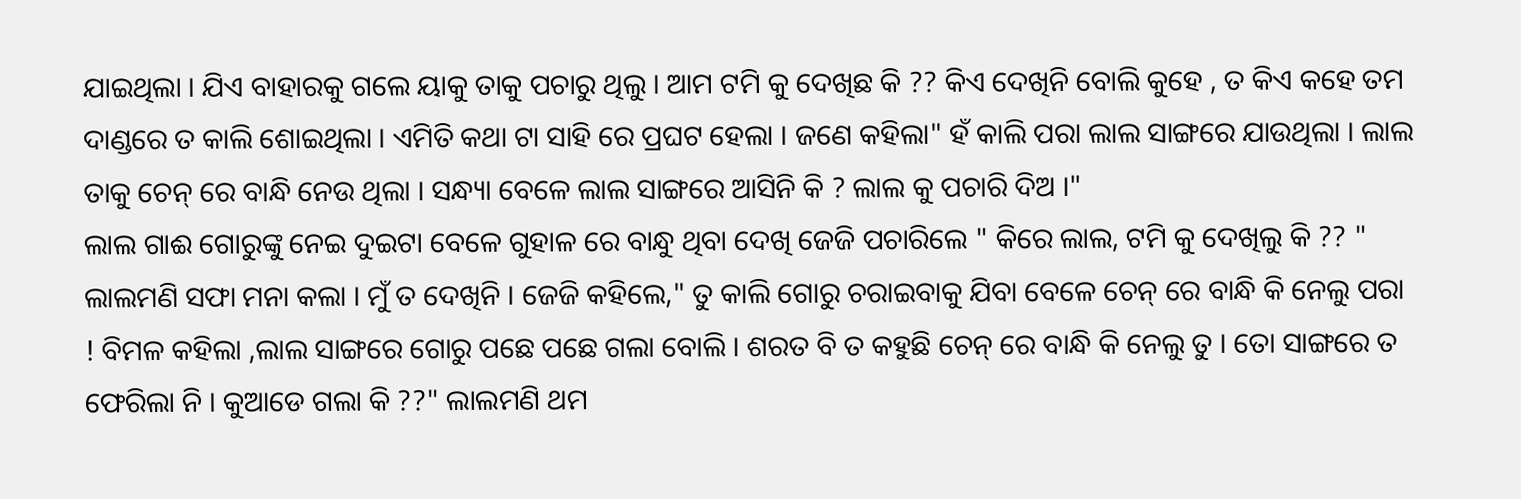ଯାଇଥିଲା । ଯିଏ ବାହାରକୁ ଗଲେ ୟାକୁ ତାକୁ ପଚାରୁ ଥିଲୁ । ଆମ ଟମି କୁ ଦେଖିଛ କି ?? କିଏ ଦେଖିନି ବୋଲି କୁହେ , ତ କିଏ କହେ ତମ ଦାଣ୍ଡରେ ତ କାଲି ଶୋଇଥିଲା । ଏମିତି କଥା ଟା ସାହି ରେ ପ୍ରଘଟ ହେଲା । ଜଣେ କହିଲା" ହଁ କାଲି ପରା ଲାଲ ସାଙ୍ଗରେ ଯାଉଥିଲା । ଲାଲ ତାକୁ ଚେନ୍ ରେ ବାନ୍ଧି ନେଉ ଥିଲା । ସନ୍ଧ୍ୟା ବେଳେ ଲାଲ ସାଙ୍ଗରେ ଆସିନି କି ? ଲାଲ କୁ ପଚାରି ଦିଅ ।"
ଲାଲ ଗାଈ ଗୋରୁଙ୍କୁ ନେଇ ଦୁଇଟା ବେଳେ ଗୁହାଳ ରେ ବାନ୍ଧୁ ଥିବା ଦେଖି ଜେଜି ପଚାରିଲେ " କିରେ ଲାଲ, ଟମି କୁ ଦେଖିଲୁ କି ?? " ଲାଲମଣି ସଫା ମନା କଲା । ମୁଁ ତ ଦେଖିନି । ଜେଜି କହିଲେ," ତୁ କାଲି ଗୋରୁ ଚରାଇବାକୁ ଯିବା ବେଳେ ଚେନ୍ ରେ ବାନ୍ଧି କି ନେଲୁ ପରା ! ବିମଳ କହିଲା ,ଲାଲ ସାଙ୍ଗରେ ଗୋରୁ ପଛେ ପଛେ ଗଲା ବୋଲି । ଶରତ ବି ତ କହୁଛି ଚେନ୍ ରେ ବାନ୍ଧି କି ନେଲୁ ତୁ । ତୋ ସାଙ୍ଗରେ ତ ଫେରିଲା ନି । କୁଆଡେ ଗଲା କି ??" ଲାଲମଣି ଥମ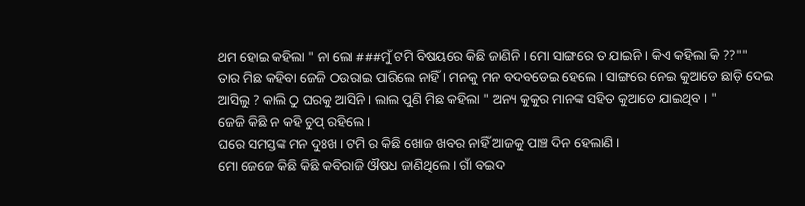ଥମ ହୋଇ କହିଲା " ନା ଲୋ ###ମୁଁ ଟମି ବିଷୟରେ କିଛି ଜାଣିନି । ମୋ ସାଙ୍ଗରେ ତ ଯାଇନି । କିଏ କହିଲା କି ??""
ତାର ମିଛ କହିବା ଜେଜି ଠଉରାଇ ପାରିଲେ ନାହିଁ । ମନକୁ ମନ ବଦବଡେଇ ହେଲେ । ସାଙ୍ଗରେ ନେଇ କୁଆଡେ ଛାଡ଼ି ଦେଇ ଆସିଲୁ ? କାଲି ଠୁ ଘରକୁ ଆସିନି । ଲାଲ ପୁଣି ମିଛ କହିଲା " ଅନ୍ୟ କୁକୁର ମାନଙ୍କ ସହିତ କୁଆଡେ ଯାଇଥିବ । "
ଜେଜି କିଛି ନ କହି ଚୁପ୍ ରହିଲେ ।
ଘରେ ସମସ୍ତଙ୍କ ମନ ଦୁଃଖ । ଟମି ର କିଛି ଖୋଜ ଖବର ନାହିଁ ଆଜକୁ ପାଞ୍ଚ ଦିନ ହେଲାଣି ।
ମୋ ଜେଜେ କିଛି କିଛି କବିରାଜି ଔଷଧ ଜାଣିଥିଲେ । ଗାଁ ବଇଦ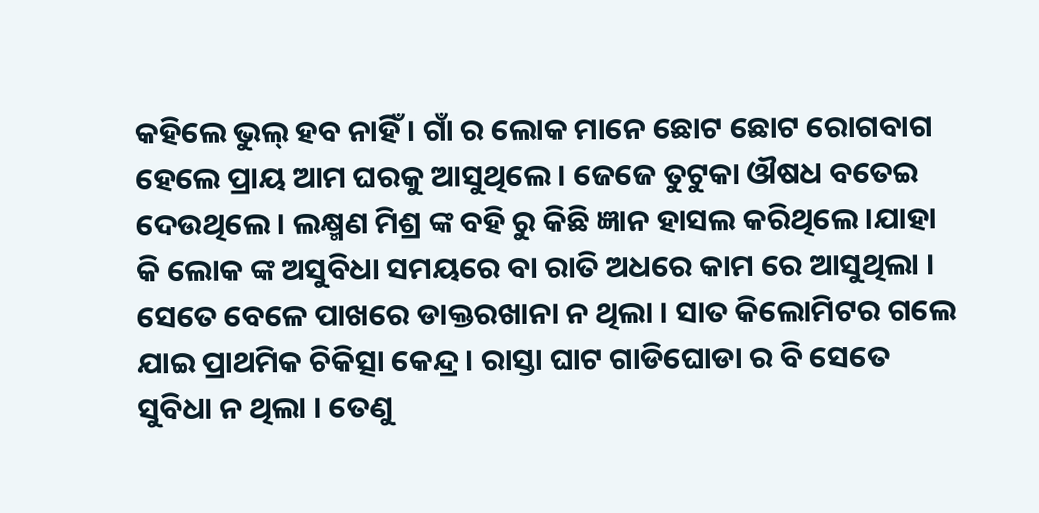କହିଲେ ଭୁଲ୍ ହବ ନାହିଁ । ଗାଁ ର ଲୋକ ମାନେ ଛୋଟ ଛୋଟ ରୋଗବାଗ ହେଲେ ପ୍ରାୟ ଆମ ଘରକୁ ଆସୁଥିଲେ । ଜେଜେ ତୁଟୁକା ଔଷଧ ବତେଇ ଦେଉଥିଲେ । ଲକ୍ଷ୍ମଣ ମିଶ୍ର ଙ୍କ ବହି ରୁ କିଛି ଜ୍ଞାନ ହାସଲ କରିଥିଲେ ।ଯାହା କି ଲୋକ ଙ୍କ ଅସୁବିଧା ସମୟରେ ବା ରାତି ଅଧରେ କାମ ରେ ଆସୁଥିଲା । ସେତେ ବେଳେ ପାଖରେ ଡାକ୍ତରଖାନା ନ ଥିଲା । ସାତ କିଲୋମିଟର ଗଲେ ଯାଇ ପ୍ରାଥମିକ ଚିକିତ୍ସା କେନ୍ଦ୍ର । ରାସ୍ତା ଘାଟ ଗାଡିଘୋଡା ର ବି ସେତେ ସୁବିଧା ନ ଥିଲା । ତେଣୁ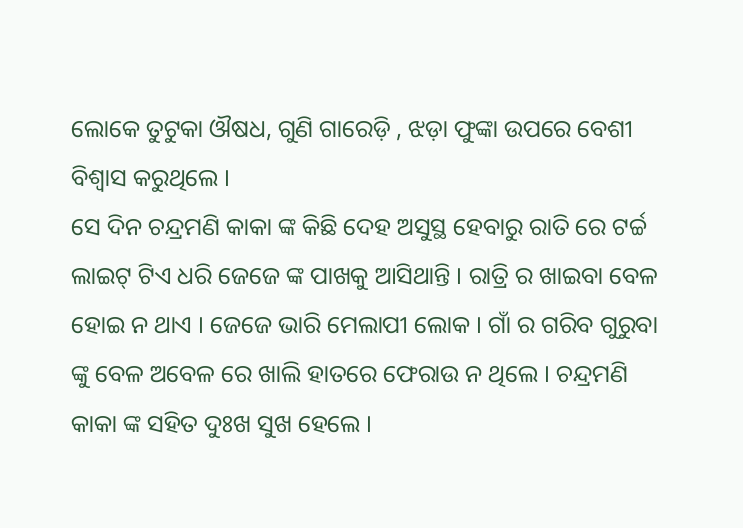ଲୋକେ ତୁଟୁକା ଔଷଧ, ଗୁଣି ଗାରେଡ଼ି , ଝଡ଼ା ଫୁଙ୍କା ଉପରେ ବେଶୀ ବିଶ୍ୱାସ କରୁଥିଲେ ।
ସେ ଦିନ ଚନ୍ଦ୍ରମଣି କାକା ଙ୍କ କିଛି ଦେହ ଅସୁସ୍ଥ ହେବାରୁ ରାତି ରେ ଟର୍ଚ୍ଚ ଲାଇଟ୍ ଟିଏ ଧରି ଜେଜେ ଙ୍କ ପାଖକୁ ଆସିଥାନ୍ତି । ରାତ୍ରି ର ଖାଇବା ବେଳ ହୋଇ ନ ଥାଏ । ଜେଜେ ଭାରି ମେଲାପୀ ଲୋକ । ଗାଁ ର ଗରିବ ଗୁରୁବା ଙ୍କୁ ବେଳ ଅବେଳ ରେ ଖାଲି ହାତରେ ଫେରାଉ ନ ଥିଲେ । ଚନ୍ଦ୍ରମଣି କାକା ଙ୍କ ସହିତ ଦୁଃଖ ସୁଖ ହେଲେ ।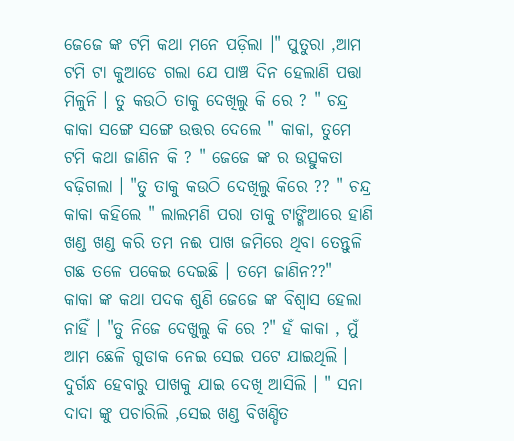ଜେଜେ ଙ୍କ ଟମି କଥା ମନେ ପଡ଼ିଲା ।" ପୁତୁରା ,ଆମ ଟମି ଟା କୁଆଡେ ଗଲା ଯେ ପାଞ୍ଚ ଦିନ ହେଲାଣି ପତ୍ତା ମିଳୁନି । ତୁ କଉଠି ତାକୁ ଦେଖିଲୁ କି ରେ ? " ଚନ୍ଦ୍ର କାକା ସଙ୍ଗେ ସଙ୍ଗେ ଉତ୍ତର ଦେଲେ " କାକା, ତୁମେ ଟମି କଥା ଜାଣିନ କି ? " ଜେଜେ ଙ୍କ ର ଉତ୍ସୁକତା ବଢ଼ିଗଲା । "ତୁ ତାକୁ କଉଠି ଦେଖିଲୁ କିରେ ?? " ଚନ୍ଦ୍ର କାକା କହିଲେ " ଲାଲମଣି ପରା ତାକୁ ଟାଙ୍ଗିଆରେ ହାଣି ଖଣ୍ଡ ଖଣ୍ଡ କରି ତମ ନଈ ପାଖ ଜମିରେ ଥିବା ତେନ୍ତୁଳି ଗଛ ତଳେ ପକେଇ ଦେଇଛି । ତମେ ଜାଣିନ??"
କାକା ଙ୍କ କଥା ପଦକ ଶୁଣି ଜେଜେ ଙ୍କ ବିଶ୍ୱାସ ହେଲା ନାହିଁ । "ତୁ ନିଜେ ଦେଖୁଲୁ କି ରେ ?" ହଁ କାକା , ମୁଁ ଆମ ଛେଳି ଗୁଡାକ ନେଇ ସେଇ ପଟେ ଯାଇଥିଲି । ଦୁର୍ଗନ୍ଧ ହେବାରୁ ପାଖକୁ ଯାଇ ଦେଖି ଆସିଲି । " ସନା ଦାଦା ଙ୍କୁ ପଚାରିଲି ,ସେଇ ଖଣ୍ଡ ବିଖଣ୍ଡିତ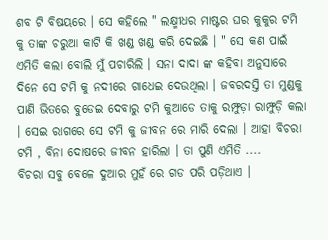ଶବ ଟି ବିଷୟରେ । ସେ କହିଲେ " ଲକ୍ଷ୍ମୀଧର ମାଷ୍ଟର ଘର କୁକୁର ଟମି କୁ ତାଙ୍କ ଚରୁଆ କାଟି କି ଖଣ୍ଡ ଖଣ୍ଡ କରି ଦେଇଛି । " ସେ କଣ ପାଇଁ ଏମିତି କଲା ବୋଲି ମୁଁ ପଚାରିଲି । ସନା ଦାଦା ଙ୍କ କହିବା ଅନୁସାରେ ଦିନେ ସେ ଟମି କୁ ନଦୀରେ ଗାଧେଇ ଦେଉଥିଲା । ଜବରଦସ୍ତି ତା ମୁଣ୍ଡକୁ ପାଣି ଭିତରେ ବୁଡେଇ ଦେବାରୁ ଟମି କୁଆଡେ ତାକୁ ରମ୍ଫୁଡ଼ା ରାମ୍ଫୁଡ଼ି କଲା । ସେଇ ରାଗରେ ସେ ଟମି କୁ ଜୀବନ ରେ ମାରି ଦେଲା । ଆହା ବିଚରା ଟମି , ବିନା ଦୋଷରେ ଜୀବନ ହାରିଲା । ତା ପୁଣି ଏମିତି ....
ବିଚରା ସବୁ ବେଳେ ଦୁଆର ମୁହଁ ରେ ଗଡ ପରି ପଡ଼ିଥାଏ ।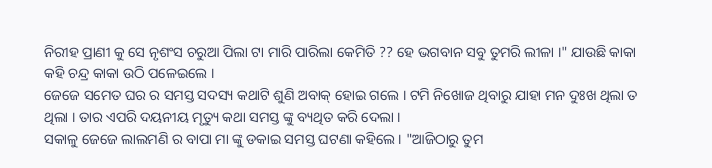ନିରୀହ ପ୍ରାଣୀ କୁ ସେ ନୃଶଂସ ଚରୁଆ ପିଲା ଟା ମାରି ପାରିଲା କେମିତି ?? ହେ ଭଗବାନ ସବୁ ତୁମରି ଲୀଳା ।" ଯାଉଛି କାକା କହି ଚନ୍ଦ୍ର କାକା ଉଠି ପଳେଇଲେ ।
ଜେଜେ ସମେତ ଘର ର ସମସ୍ତ ସଦସ୍ୟ କଥାଟି ଶୁଣି ଅବାକ୍ ହୋଇ ଗଲେ । ଟମି ନିଖୋଜ ଥିବାରୁ ଯାହା ମନ ଦୁଃଖ ଥିଲା ତ ଥିଲା । ତାର ଏପରି ଦୟନୀୟ ମୃତ୍ୟୁ କଥା ସମସ୍ତ ଙ୍କୁ ବ୍ୟଥିତ କରି ଦେଲା ।
ସକାଳୁ ଜେଜେ ଲାଲମଣି ର ବାପା ମା ଙ୍କୁ ଡକାଇ ସମସ୍ତ ଘଟଣା କହିଲେ । "ଆଜିଠାରୁ ତୁମ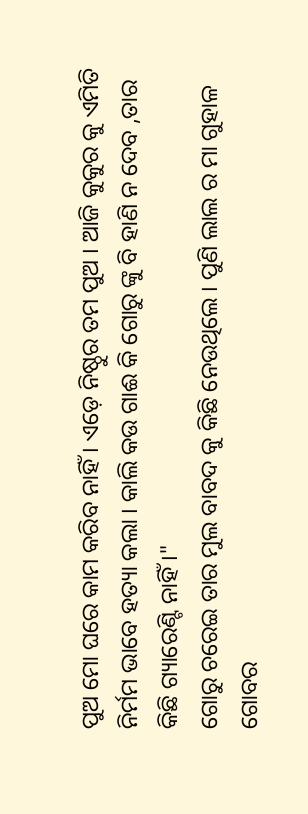ପୁଅ ମୋ ଘରେ କାମ କରିବ ନାହିଁ । ଏଡ଼େ ନିଷ୍ଠୁର ତମ ପୁଅ । ଆଜି କୁକୁର କୁ ଏମିତି ନିର୍ମମ ଭାବେ ହତ୍ୟା କଲା । କାଲି କଉ ଗାଈ କି ଗୋରୁ ଙ୍କୁ ବି ହାଣି ନ ଦେବ ,ତାର କିଛି ଗ୍ୟାରେଣ୍ଟି ନାହିଁ ।"
ଗୋରୁ ଚରେଇ ତାର ମୁଲ ବାବଦ କୁ କିଛି ନେଉଥିଲେ । ପୁଣି ଲାଲ ର ମା ଗୁହାଳ ଗୋବର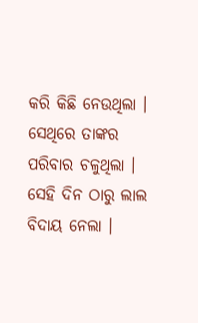କରି କିଛି ନେଉଥିଲା । ସେଥିରେ ତାଙ୍କର ପରିବାର ଚଳୁଥିଲା । ସେହି ଦିନ ଠାରୁ ଲାଲ ବିଦାୟ ନେଲା ।